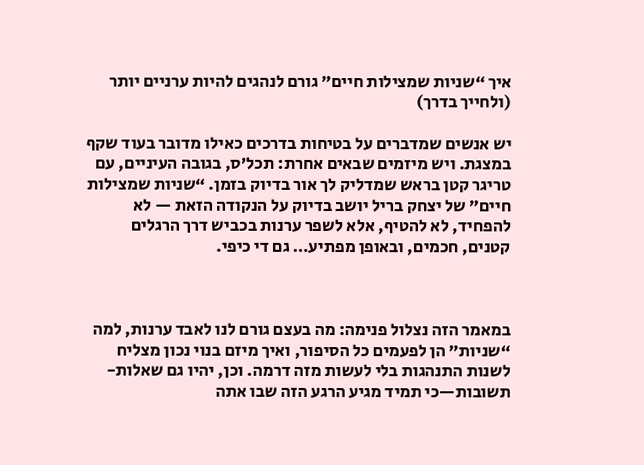איך “שניות שמצילות חיים” גורם לנהגים להיות ערניים יותר (ולחייך בדרך)

יש אנשים שמדברים על בטיחות בדרכים כאילו מדובר בעוד שקף במצגת. ויש מיזמים שבאים אחרת: תכל’ס, בגובה העיניים, עם טריגר קטן בראש שמדליק לך אור בדיוק בזמן. “שניות שמצילות חיים” של יצחק בריל יושב בדיוק על הנקודה הזאת — לא להפחיד, לא להטיף, אלא לשפר ערנות בכביש דרך הרגלים קטנים, חכמים, ובאופן מפתיע… גם די כיפי.



במאמר הזה נצלול פנימה: מה בעצם גורם לנו לאבד ערנות, למה “שניות” הן לפעמים כל הסיפור, ואיך מיזם בנוי נכון מצליח לשנות התנהגות בלי לעשות מזה דרמה. וכן, יהיו גם שאלות-תשובות—כי תמיד מגיע הרגע הזה שבו אתה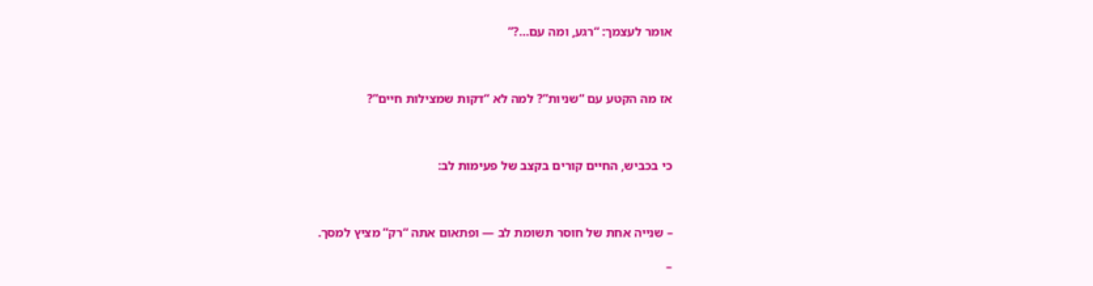אומר לעצמך: “רגע, ומה עם…?”



אז מה הקטע עם “שניות”? למה לא “דקות שמצילות חיים”?



כי בכביש, החיים קורים בקצב של פעימות לב:



– שנייה אחת של חוסר תשומת לב — ופתאום אתה “רק” מציץ למסך.

–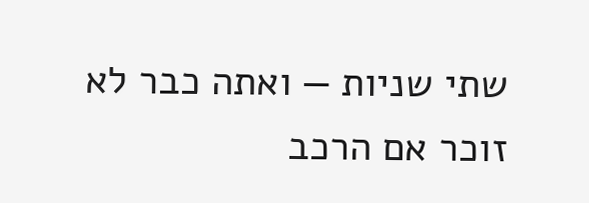שתי שניות — ואתה כבר לא זוכר אם הרכב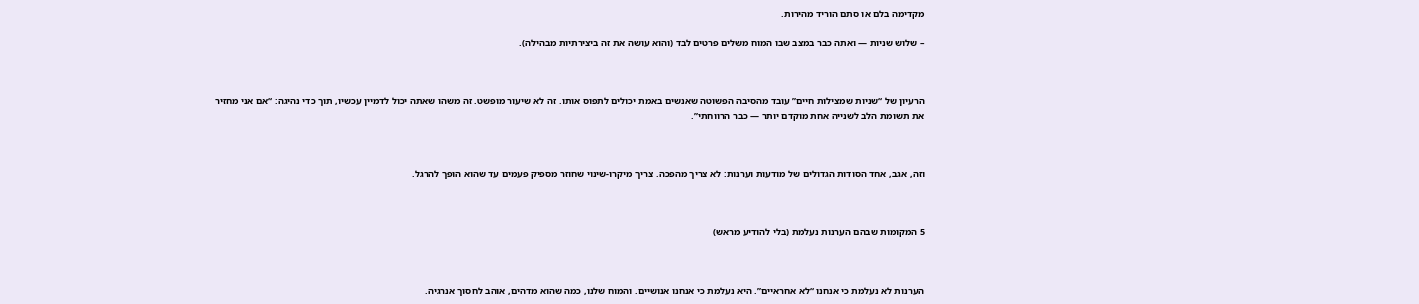מקדימה בלם או סתם הוריד מהירות.

– שלוש שניות — ואתה כבר במצב שבו המוח משלים פרטים לבד (והוא עושה את זה ביצירתיות מבהילה).



הרעיון של “שניות שמצילות חיים” עובד מהסיבה הפשוטה שאנשים באמת יכולים לתפוס אותו. זה לא שיעור מופשט. זה משהו שאתה יכול לדמיין עכשיו, תוך כדי נהיגה: “אם אני מחזיר את תשומת הלב לשנייה אחת מוקדם יותר — כבר הרווחתי”.



וזה, אגב, אחד הסודות הגדולים של מודעות וערנות: לא צריך מהפכה. צריך מיקרו-שינוי שחוזר מספיק פעמים עד שהוא הופך להרגל.



5 המקומות שבהם הערנות נעלמת (בלי להודיע מראש)



הערנות לא נעלמת כי אנחנו “לא אחראיים”. היא נעלמת כי אנחנו אנושיים. והמוח שלנו, כמה שהוא מדהים, אוהב לחסוך אנרגיה.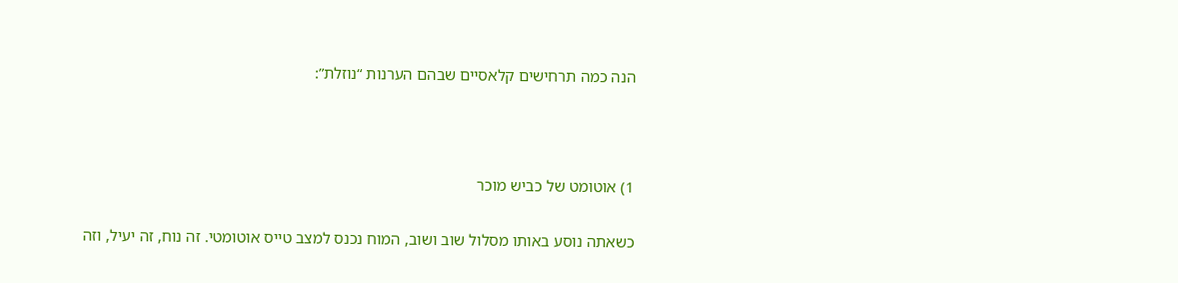הנה כמה תרחישים קלאסיים שבהם הערנות “נוזלת”:



1) אוטומט של כביש מוכר

כשאתה נוסע באותו מסלול שוב ושוב, המוח נכנס למצב טייס אוטומטי. זה נוח, זה יעיל, וזה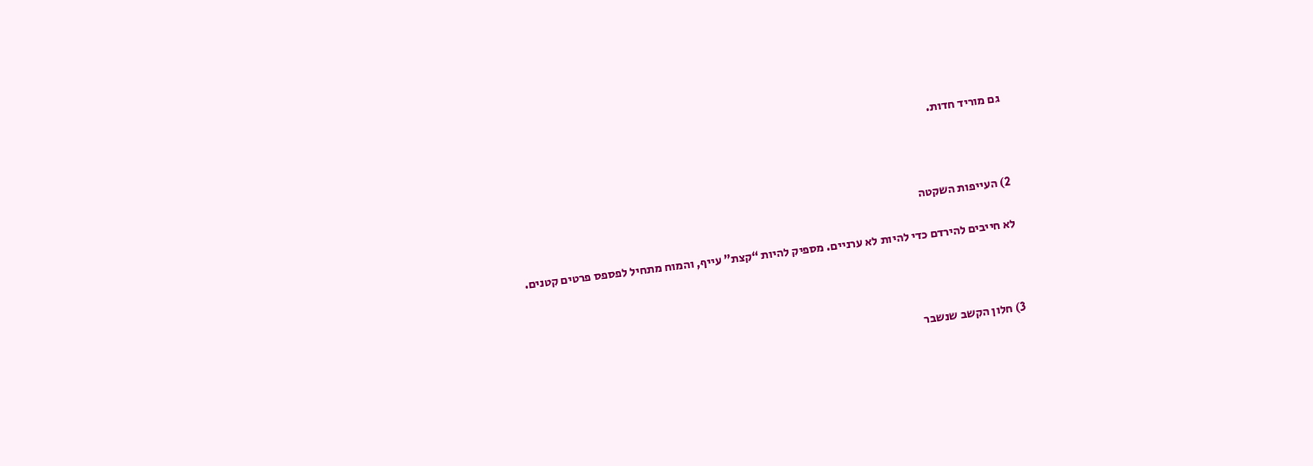גם מוריד חדות.



2) העייפות השקטה

לא חייבים להירדם כדי להיות לא ערניים. מספיק להיות “קצת” עייף, והמוח מתחיל לפספס פרטים קטנים.



3) חלון הקשב שנשבר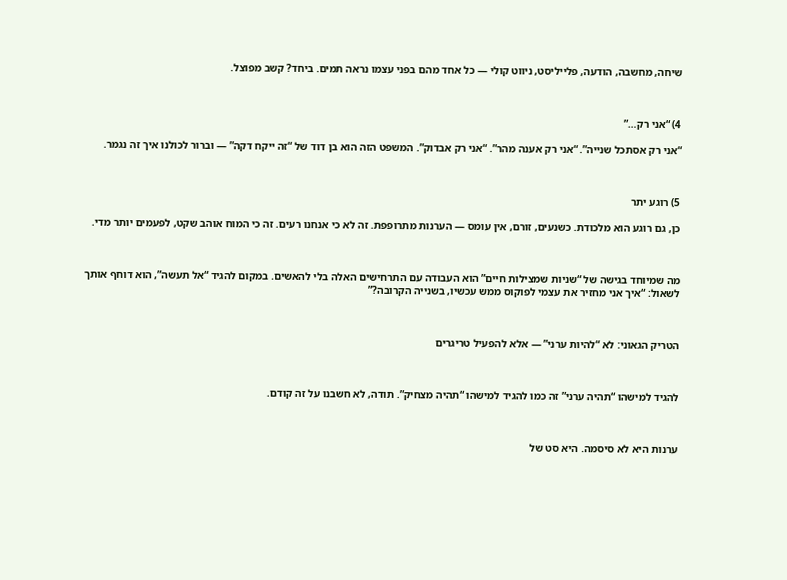שיחה, מחשבה, הודעה, פלייליסט, ניווט קולי — כל אחד מהם בפני עצמו נראה תמים. ביחד? קשב מפוצל.



4) “אני רק…”

“אני רק אסתכל שנייה”. “אני רק אענה מהר”. “אני רק אבדוק”. המשפט הזה הוא בן דוד של “זה ייקח דקה” — וברור לכולנו איך זה נגמר.



5) רוגע יתר

כן, גם רוגע הוא מלכודת. כשנעים, זורם, אין עומס — הערנות מתרופפת. זה לא כי אנחנו רעים. זה כי המוח אוהב שקט, לפעמים יותר מדי.



מה שמיוחד בגישה של “שניות שמצילות חיים” הוא העבודה עם התרחישים האלה בלי להאשים. במקום להגיד “אל תעשה”, הוא דוחף אותך לשאול: “איך אני מחזיר את עצמי לפוקוס ממש עכשיו, בשנייה הקרובה?”



הטריק הגאוני: לא “להיות ערני” — אלא להפעיל טריגרים



להגיד למישהו “תהיה ערני” זה כמו להגיד למישהו “תהיה מצחיק”. תודה, לא חשבנו על זה קודם.



ערנות היא לא סיסמה. היא סט של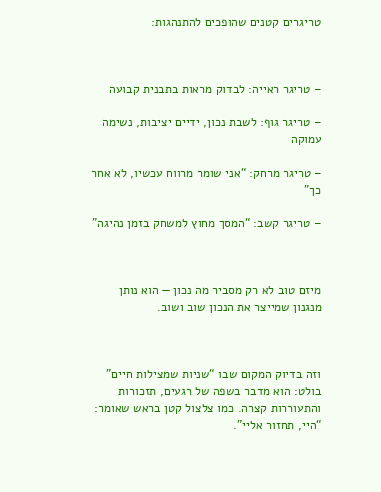טריגרים קטנים שהופכים להתנהגות:



– טריגר ראייה: לבדוק מראות בתבנית קבועה

– טריגר גוף: לשבת נכון, ידיים יציבות, נשימה עמוקה

– טריגר מרחק: “אני שומר מרווח עכשיו, לא אחר כך”

– טריגר קשב: “המסך מחוץ למשחק בזמן נהיגה”



מיזם טוב לא רק מסביר מה נכון — הוא נותן מנגנון שמייצר את הנכון שוב ושוב.



וזה בדיוק המקום שבו “שניות שמצילות חיים” בולט: הוא מדבר בשפה של רגעים, תזכורות והתעוררות קצרה. כמו צלצול קטן בראש שאומר: “היי, תחזור אליי”.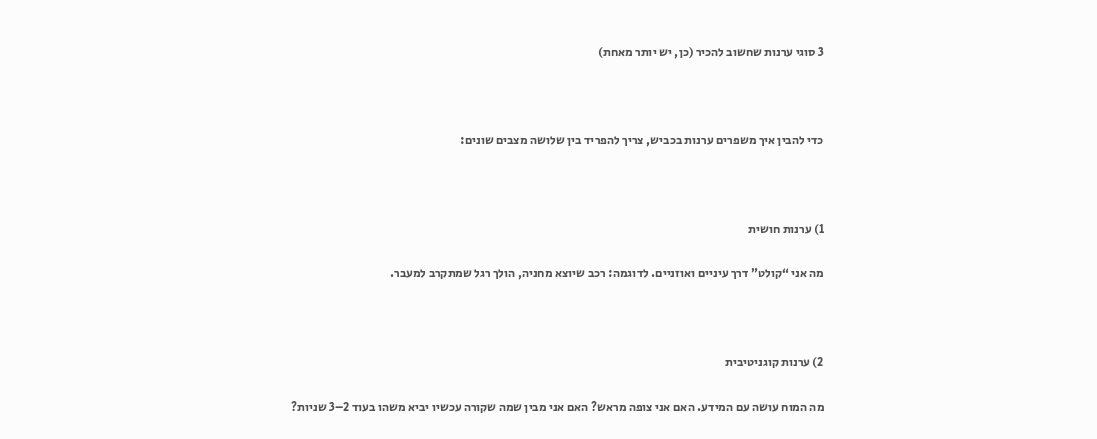3 סוגי ערנות שחשוב להכיר (כן, יש יותר מאחת)



כדי להבין איך משפרים ערנות בכביש, צריך להפריד בין שלושה מצבים שונים:



1) ערנות חושית

מה אני “קולט” דרך עיניים ואוזניים. לדוגמה: רכב שיוצא מחניה, הולך רגל שמתקרב למעבר.



2) ערנות קוגניטיבית

מה המוח עושה עם המידע. האם אני צופה מראש? האם אני מבין שמה שקורה עכשיו יביא משהו בעוד 2–3 שניות?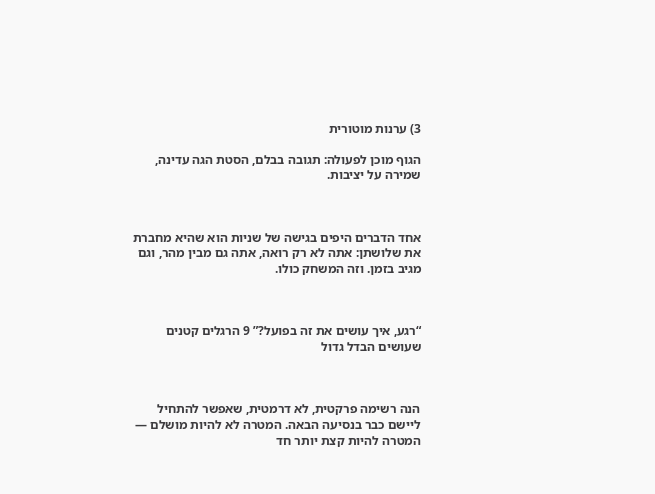3) ערנות מוטורית

הגוף מוכן לפעולה: תגובה בבלם, הסטת הגה עדינה, שמירה על יציבות.



אחד הדברים היפים בגישה של שניות הוא שהיא מחברת את שלושתן: אתה לא רק רואה, אתה גם מבין מהר, וגם מגיב בזמן. וזה המשחק כולו.



“רגע, איך עושים את זה בפועל?” 9 הרגלים קטנים שעושים הבדל גדול



הנה רשימה פרקטית, לא דרמטית, שאפשר להתחיל ליישם כבר בנסיעה הבאה. המטרה לא להיות מושלם — המטרה להיות קצת יותר חד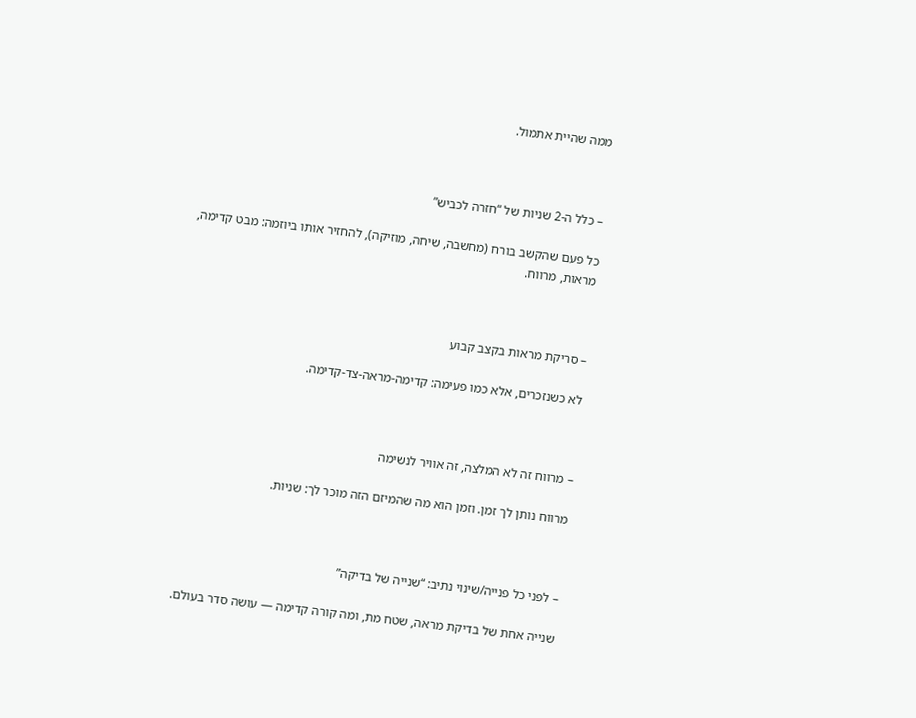ממה שהיית אתמול.



– כלל ה-2 שניות של “חזרה לכביש”

כל פעם שהקשב בורח (מחשבה, שיחה, מוזיקה), להחזיר אותו ביוזמה: מבט קדימה, מראות, מרווח.



– סריקת מראות בקצב קבוע

לא כשנזכרים, אלא כמו פעימה: קדימה-מראה-צד-קדימה.



– מרווח זה לא המלצה, זה אוויר לנשימה

מרווח נותן לך זמן. וזמן הוא מה שהמיזם הזה מוכר לך: שניות.



– לפני כל פנייה/שינוי נתיב: “שנייה של בדיקה”

שנייה אחת של בדיקת מראה, שטח מת, ומה קורה קדימה — עושה סדר בעולם.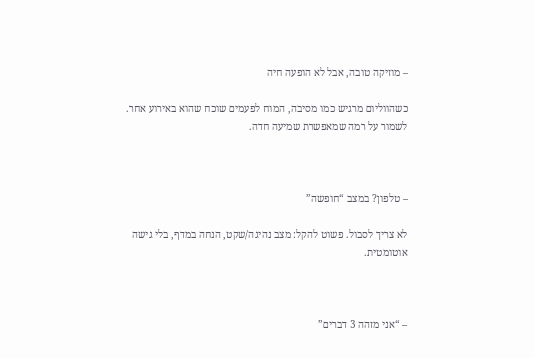– מוזיקה טובה, אבל לא הופעה חיה

כשהווליום מרגיש כמו מסיבה, המוח לפעמים שוכח שהוא באירוע אחר. לשמור על רמה שמאפשרת שמיעה חדה.



– טלפון? במצב “חופשה”

לא צריך לסבול. פשוט להקל: מצב נהיגה/שקט, הנחה במדף, בלי גישה אוטומטית.



– “אני מזהה 3 דברים”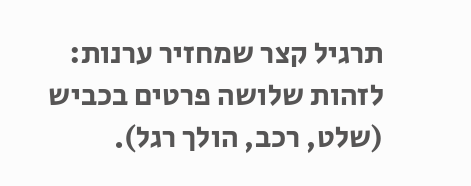תרגיל קצר שמחזיר ערנות: לזהות שלושה פרטים בכביש (שלט, רכב, הולך רגל).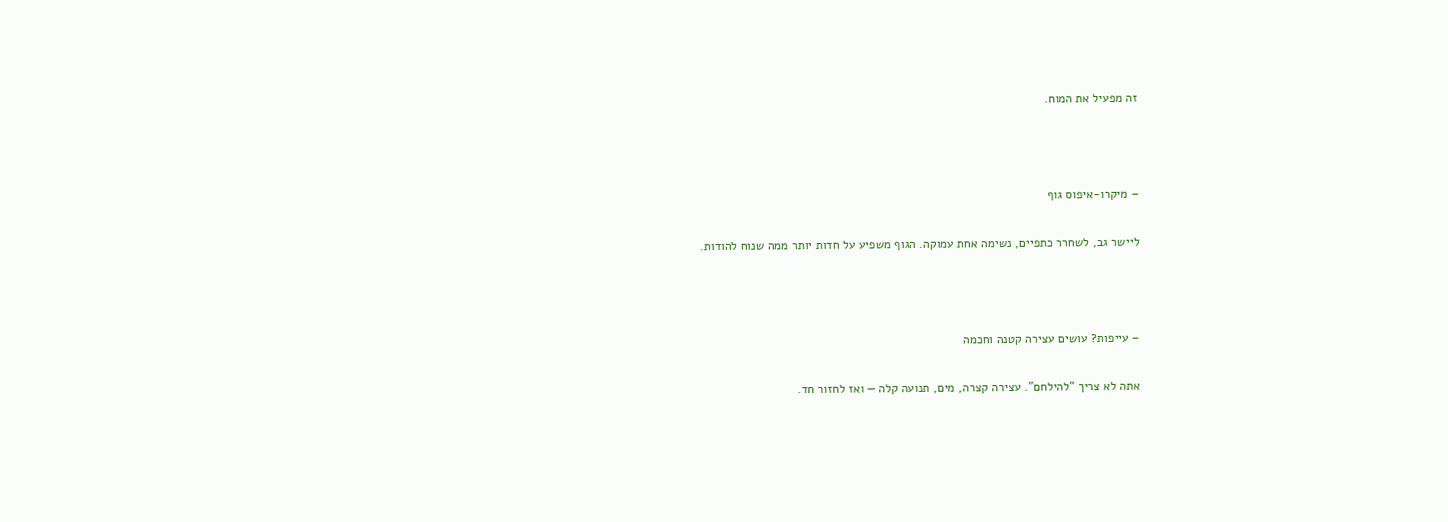זה מפעיל את המוח.



– מיקרו-איפוס גוף

ליישר גב, לשחרר כתפיים, נשימה אחת עמוקה. הגוף משפיע על חדות יותר ממה שנוח להודות.



– עייפות? עושים עצירה קטנה וחכמה

אתה לא צריך “להילחם”. עצירה קצרה, מים, תנועה קלה — ואז לחזור חד.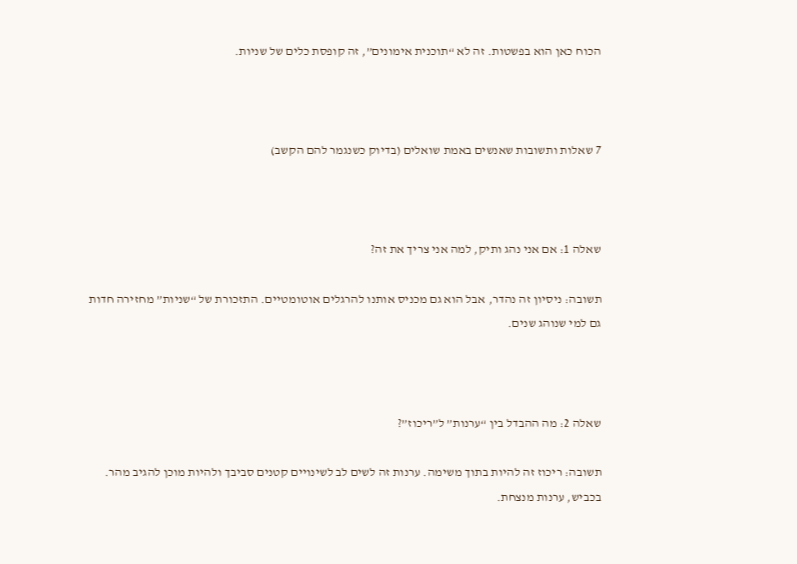הכוח כאן הוא בפשטות. זה לא “תוכנית אימונים”, זה קופסת כלים של שניות.



7 שאלות ותשובות שאנשים באמת שואלים (בדיוק כשנגמר להם הקשב)



שאלה 1: אם אני נהג ותיק, למה אני צריך את זה?

תשובה: ניסיון זה נהדר, אבל הוא גם מכניס אותנו להרגלים אוטומטיים. התזכורת של “שניות” מחזירה חדות גם למי שנוהג שנים.



שאלה 2: מה ההבדל בין “ערנות” ל”ריכוז”?

תשובה: ריכוז זה להיות בתוך משימה. ערנות זה לשים לב לשינויים קטנים סביבך ולהיות מוכן להגיב מהר. בכביש, ערנות מנצחת.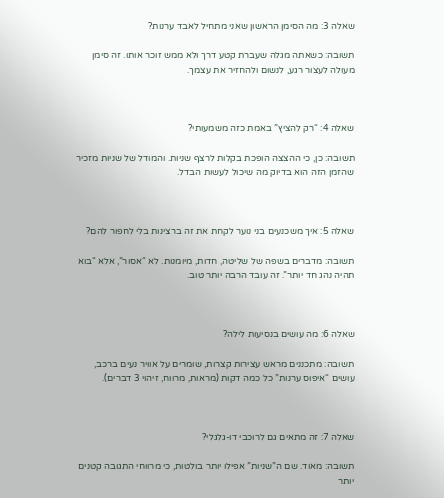שאלה 3: מה הסימן הראשון שאני מתחיל לאבד ערנות?

תשובה: כשאתה מגלה שעברת קטע דרך ולא ממש זוכר אותו. זה סימן מעולה לעצור רגע, לנשום ולהחזיר את עצמך.



שאלה 4: “רק להציץ” באמת כזה משמעותי?

תשובה: כן, כי ההצצה הופכת בקלות לרצף שניות. והמודל של שניות מזכיר שהזמן הזה הוא בדיוק מה שיכול לעשות הבדל.



שאלה 5: איך משכנעים בני נוער לקחת את זה ברצינות בלי לחפור להם?

תשובה: מדברים בשפה של שליטה, חדות, מיומנות. לא “אסור”, אלא “בוא תהיה נהג חד יותר”. זה עובד הרבה יותר טוב.



שאלה 6: מה עושים בנסיעות לילה?

תשובה: מתכננים מראש עצירות קצרות, שומרים על אוויר נעים ברכב, עושים “איפוס ערנות” כל כמה דקות (מראות, מרווח, זיהוי 3 דברים).



שאלה 7: זה מתאים גם לרוכבי דו-גלגלי?

תשובה: מאוד. שם ה”שניות” אפילו יותר בולטות, כי מרווחי התגובה קטנים יותר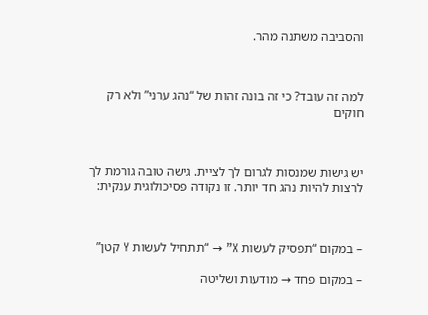והסביבה משתנה מהר.



למה זה עובד? כי זה בונה זהות של “נהג ערני” ולא רק חוקים



יש גישות שמנסות לגרום לך לציית. גישה טובה גורמת לך לרצות להיות נהג חד יותר. זו נקודה פסיכולוגית ענקית:



– במקום “תפסיק לעשות X” → “תתחיל לעשות Y קטן”

– במקום פחד → מודעות ושליטה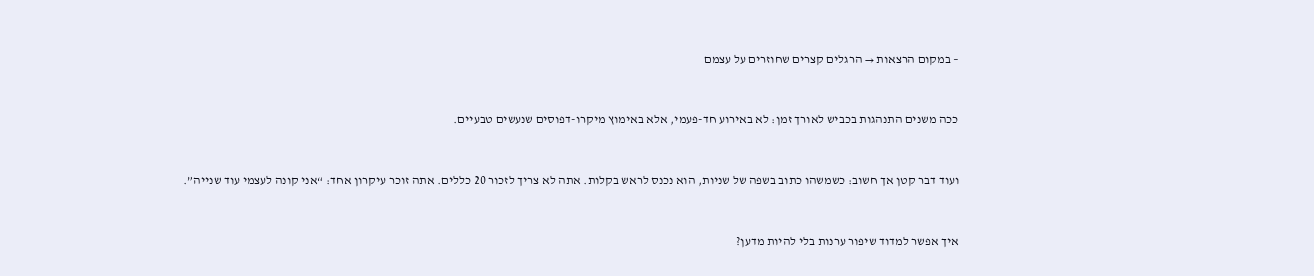– במקום הרצאות → הרגלים קצרים שחוזרים על עצמם



ככה משנים התנהגות בכביש לאורך זמן: לא באירוע חד-פעמי, אלא באימוץ מיקרו-דפוסים שנעשים טבעיים.



ועוד דבר קטן אך חשוב: כשמשהו כתוב בשפה של שניות, הוא נכנס לראש בקלות. אתה לא צריך לזכור 20 כללים. אתה זוכר עיקרון אחד: “אני קונה לעצמי עוד שנייה”.



איך אפשר למדוד שיפור ערנות בלי להיות מדען?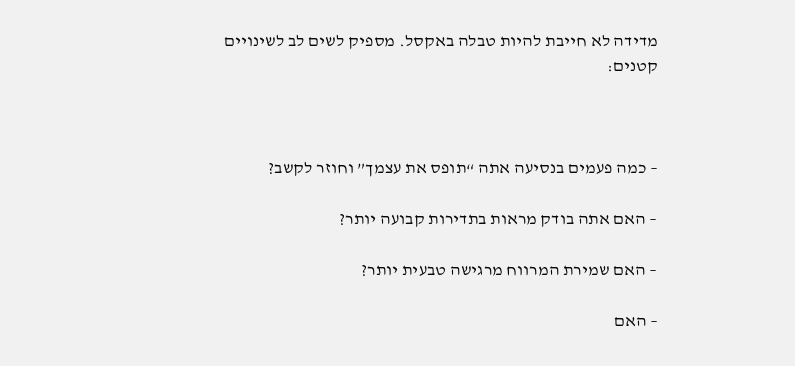מדידה לא חייבת להיות טבלה באקסל. מספיק לשים לב לשינויים קטנים:



– כמה פעמים בנסיעה אתה “תופס את עצמך” וחוזר לקשב?

– האם אתה בודק מראות בתדירות קבועה יותר?

– האם שמירת המרווח מרגישה טבעית יותר?

– האם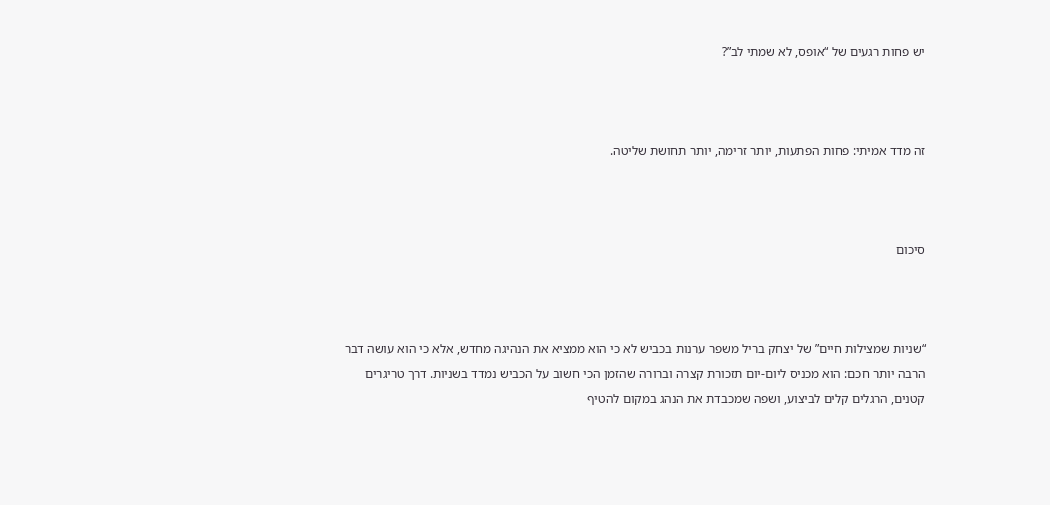יש פחות רגעים של “אופס, לא שמתי לב”?



זה מדד אמיתי: פחות הפתעות, יותר זרימה, יותר תחושת שליטה.



סיכום



“שניות שמצילות חיים” של יצחק בריל משפר ערנות בכביש לא כי הוא ממציא את הנהיגה מחדש, אלא כי הוא עושה דבר הרבה יותר חכם: הוא מכניס ליום-יום תזכורת קצרה וברורה שהזמן הכי חשוב על הכביש נמדד בשניות. דרך טריגרים קטנים, הרגלים קלים לביצוע, ושפה שמכבדת את הנהג במקום להטיף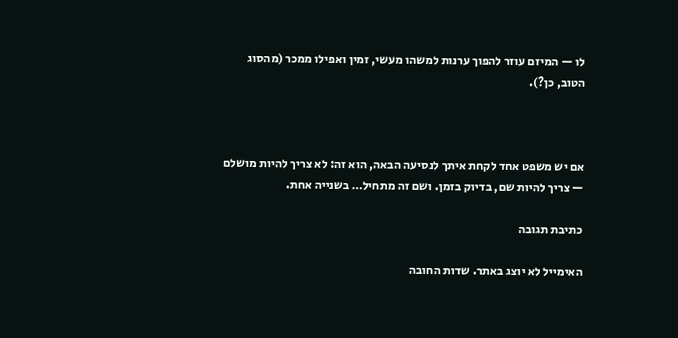לו — המיזם עוזר להפוך ערנות למשהו מעשי, זמין ואפילו ממכר (מהסוג הטוב, כן?).



אם יש משפט אחד לקחת איתך לנסיעה הבאה, הוא זה: לא צריך להיות מושלם — צריך להיות שם, בדיוק בזמן. ושם זה מתחיל… בשנייה אחת.

כתיבת תגובה

האימייל לא יוצג באתר. שדות החובה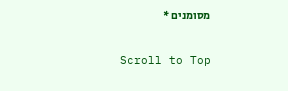מסומנים *

Scroll to Top